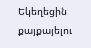Եկեղեցին քայքայելու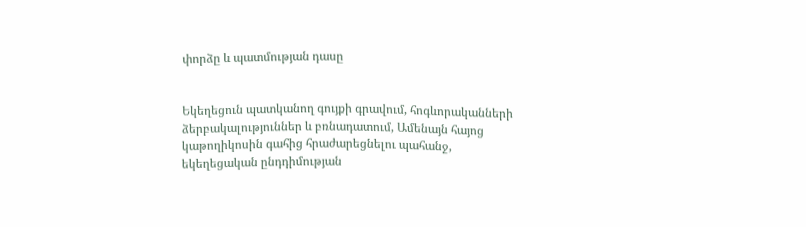փորձը և պատմության դասը


Եկեղեցուն պատկանող գույքի գրավում, հոգևորականների ձերբակալություններ և բռնադատում, Ամենայն հայոց կաթողիկոսին գահից հրաժարեցնելու պահանջ, եկեղեցական ընդդիմության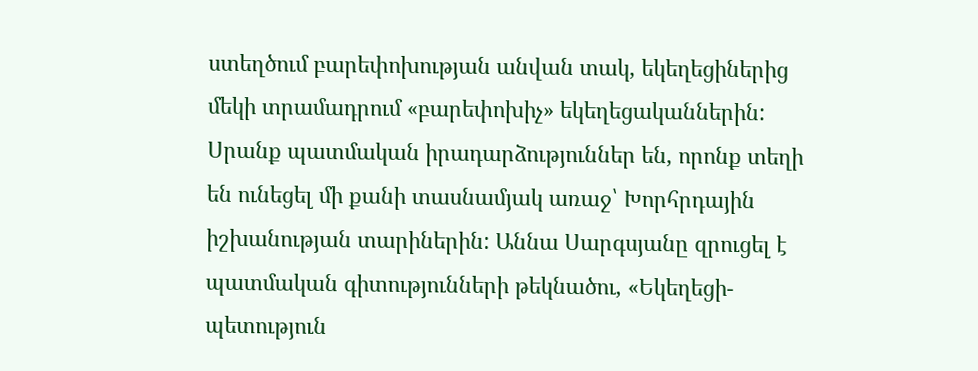ստեղծում բարեփոխության անվան տակ, եկեղեցիներից մեկի տրամադրում «բարեփոխիչ» եկեղեցականներին: Սրանք պատմական իրադարձություններ են, որոնք տեղի են ունեցել մի քանի տասնամյակ առաջ՝ Խորհրդային իշխանության տարիներին: Աննա Սարգսյանը զրուցել է պատմական գիտությունների թեկնածու, «Եկեղեցի-պետություն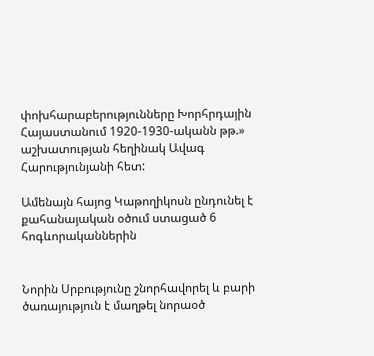փոխհարաբերությունները Խորհրդային Հայաստանում 1920-1930-ականն թթ.» աշխատության հեղինակ Ավագ Հարությունյանի հետ:

Ամենայն հայոց Կաթողիկոսն ընդունել է քահանայական օծում ստացած 6 հոգևորականներին


Նորին Սրբությունը շնորհավորել և բարի ծառայություն է մաղթել նորաօծ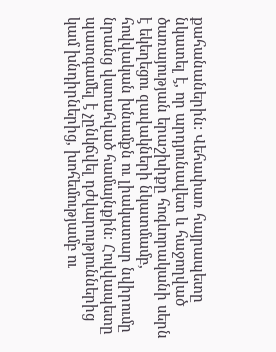քահանաներին: Վեհափառ հայրապետը նկատել է, որ արդյունավետ և հաջողված ծառայության երաշխիքը հոգևորականի սերն է եկեղեցու զավակների նկատմամբ, հովվական խնամքն ու լիակատար նվիրումը նրանց վստահված համայնքին։ Հովվապետը պատգամել է չընկճվել դժվարություններից կամ խնդիրներից, խոհեմությամբ ու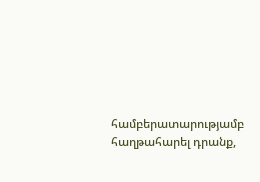համբերատարությամբ հաղթահարել դրանք,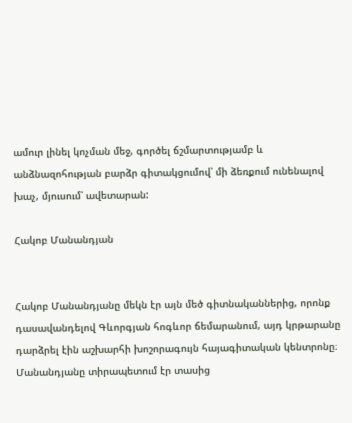ամուր լինել կոչման մեջ, գործել ճշմարտությամբ և անձնազոհության բարձր գիտակցումով՝ մի ձեռքում ունենալով խաչ, մյուսում՝ ավետարան:

Հակոբ Մանանդյան


Հակոբ Մանանդյանը մեկն էր այն մեծ գիտնականներից, որոնք դասավանդելով Գևորգյան հոգևոր ճեմարանում, այդ կրթարանը դարձրել էին աշխարհի խոշորագույն հայագիտական կենտրոնը։ Մանանդյանը տիրապետում էր տասից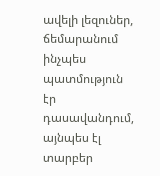ավելի լեզուներ, ճեմարանում ինչպես պատմություն էր դասավանդում, այնպես էլ տարբեր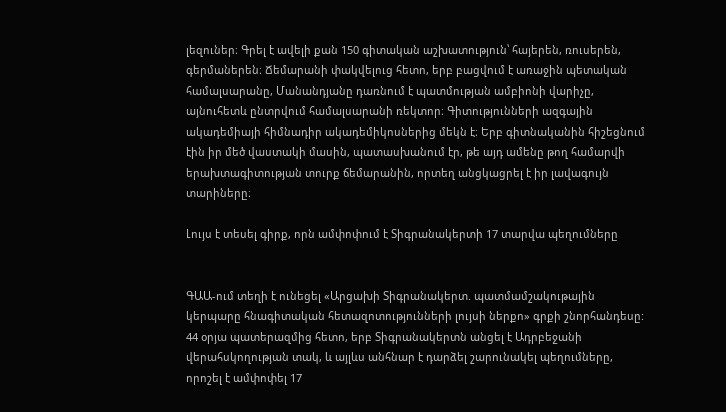լեզուներ։ Գրել է ավելի քան 150 գիտական աշխատություն՝ հայերեն, ռուսերեն, գերմաներեն։ Ճեմարանի փակվելուց հետո, երբ բացվում է առաջին պետական համալսարանը, Մանանդյանը դառնում է պատմության ամբիոնի վարիչը, այնուհետև ընտրվում համալսարանի ռեկտոր։ Գիտությունների ազգային ակադեմիայի հիմնադիր ակադեմիկոսներից մեկն է։ Երբ գիտնականին հիշեցնում էին իր մեծ վաստակի մասին, պատասխանում էր, թե այդ ամենը թող համարվի երախտագիտության տուրք ճեմարանին, որտեղ անցկացրել է իր լավագույն տարիները։

Լույս է տեսել գիրք, որն ամփոփում է Տիգրանակերտի 17 տարվա պեղումները


ԳԱԱ-ում տեղի է ունեցել «Արցախի Տիգրանակերտ. պատմամշակութային կերպարը հնագիտական հետազոտությունների լույսի ներքո» գրքի շնորհանդեսը: 44 օրյա պատերազմից հետո, երբ Տիգրանակերտն անցել է Ադրբեջանի վերահսկողության տակ, և այլևս անհնար է դարձել շարունակել պեղումները, որոշել է ամփոփել 17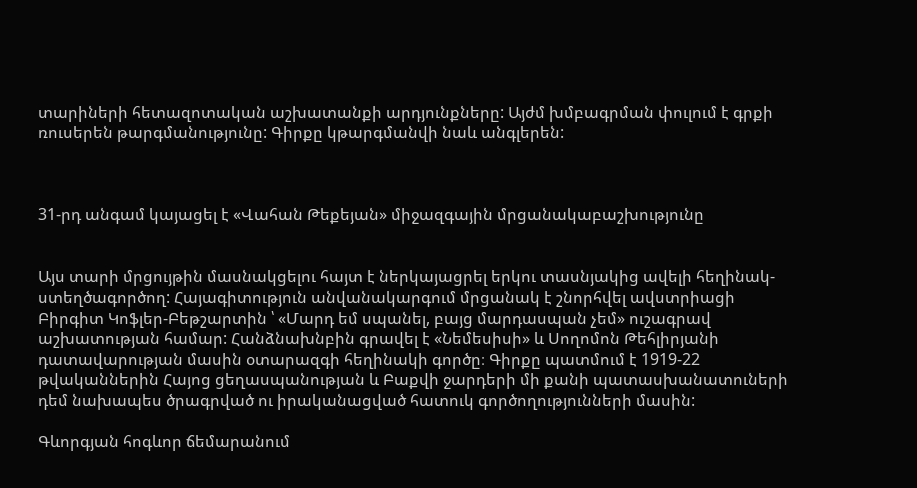տարիների հետազոտական աշխատանքի արդյունքները: Այժմ խմբագրման փուլում է գրքի ռուսերեն թարգմանությունը: Գիրքը կթարգմանվի նաև անգլերեն:



31-րդ անգամ կայացել է «Վահան Թեքեյան» միջազգային մրցանակաբաշխությունը


Այս տարի մրցույթին մասնակցելու հայտ է ներկայացրել երկու տասնյակից ավելի հեղինակ- ստեղծագործող: Հայագիտություն անվանակարգում մրցանակ է շնորհվել ավստրիացի Բիրգիտ Կոֆլեր-Բեթշարտին ՝ «Մարդ եմ սպանել, բայց մարդասպան չեմ» ուշագրավ աշխատության համար: Հանձնախնբին գրավել է «Նեմեսիսի» և Սողոմոն Թեհլիրյանի դատավարության մասին օտարազգի հեղինակի գործը։ Գիրքը պատմում է 1919-22 թվականներին Հայոց ցեղասպանության և Բաքվի ջարդերի մի քանի պատասխանատուների դեմ նախապես ծրագրված ու իրականացված հատուկ գործողությունների մասին:

Գևորգյան հոգևոր ճեմարանում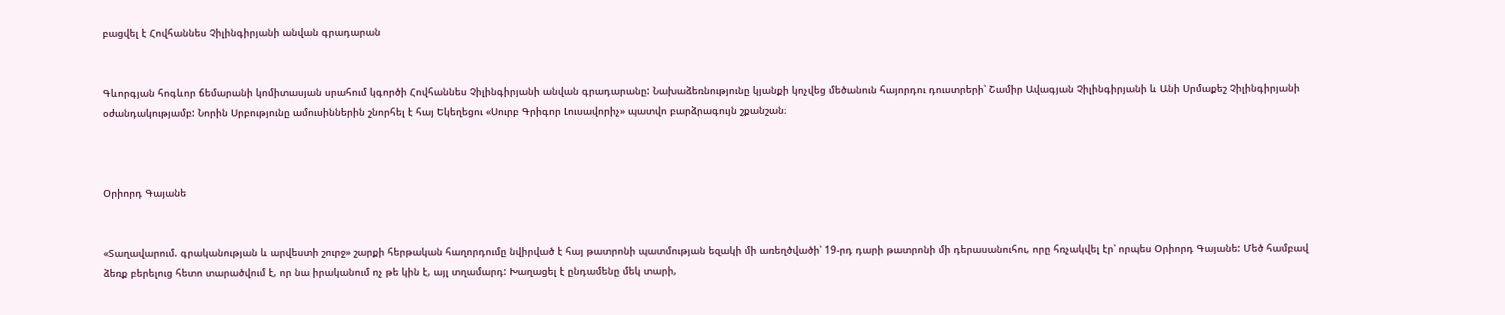բացվել է Հովհաննես Չիլինգիրյանի անվան գրադարան


Գևորգյան հոգևոր ճեմարանի կոմիտասյան սրահում կգործի Հովհաննես Չիլինգիրյանի անվան գրադարանը: Նախաձեռնությունը կյանքի կոչվեց մեծանուն հայորդու դուստրերի՝ Շամիր Ավագյան Չիլինգիրյանի և Անի Սրմաքեշ Չիլինգիրյանի օժանդակությամբ: Նորին Սրբությունը ամուսիններին շնորհել է հայ Եկեղեցու «Սուրբ Գրիգոր Լուսավորիչ» պատվո բարձրագույն շքանշան։



Օրիորդ Գայանե


«Տաղավարում. գրականության և արվեստի շուրջ» շարքի հերթական հաղորդումը նվիրված է հայ թատրոնի պատմության եզակի մի առեղծվածի՝ 19-րդ դարի թատրոնի մի դերասանուհու, որը հռչակվել էր՝ որպես Օրիորդ Գայանե: Մեծ համբավ ձեռք բերելուց հետո տարածվում է, որ նա իրականում ոչ թե կին է, այլ տղամարդ: Խաղացել է ընդամենը մեկ տարի,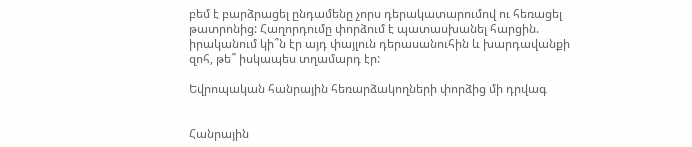բեմ է բարձրացել ընդամենը չորս դերակատարումով ու հեռացել թատրոնից: Հաղորդումը փորձում է պատասխանել հարցին. իրականում կի՞ն էր այդ փայլուն դերասանուհին և խարդավանքի զոհ, թե՞ իսկապես տղամարդ էր:

Եվրոպական հանրային հեռարձակողների փորձից մի դրվագ


Հանրային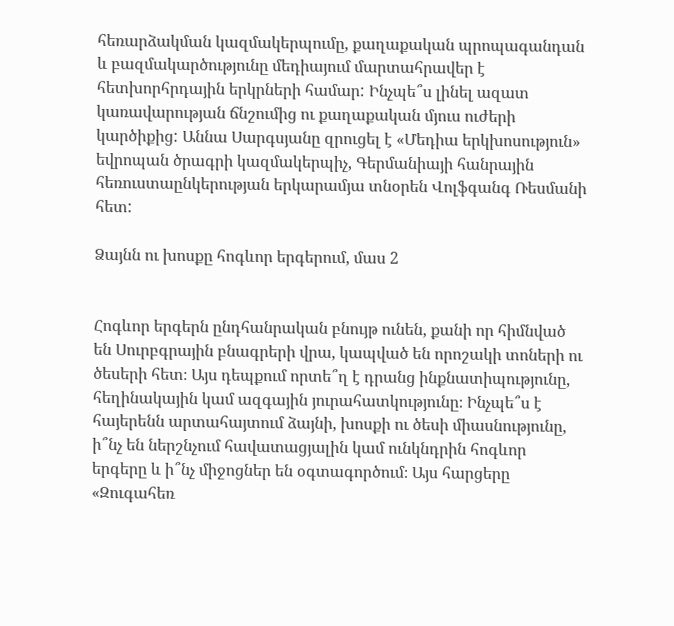հեռարձակման կազմակերպումը, քաղաքական պրոպագանդան և բազմակարծությունը մեդիայում մարտահրավեր է հետխորհրդային երկրների համար: Ինչպե՞ս լինել ազատ կառավարության ճնշումից ու քաղաքական մյուս ուժերի կարծիքից: Աննա Սարգսյանը զրուցել է «Մեդիա երկխոսություն» եվրոպան ծրագրի կազմակերպիչ, Գերմանիայի հանրային հեռուստաընկերության երկարամյա տնօրեն Վոլֆգանգ Ռեսմանի հետ:

Ձայնն ու խոսքը հոգևոր երգերում, մաս 2


Հոգևոր երգերն ընդհանրական բնույթ ունեն, քանի որ հիմնված են Սուրբգրային բնագրերի վրա, կապված են որոշակի տոների ու ծեսերի հետ։ Այս դեպքում որտե՞ղ է դրանց ինքնատիպությունը, հեղինակային կամ ազգային յուրահատկությունը։ Ինչպե՞ս է հայերենն արտահայտում ձայնի, խոսքի ու ծեսի միասնությունը, ի՞նչ են ներշնչում հավատացյալին կամ ունկնդրին հոգևոր երգերը և ի՞նչ միջոցներ են օգտագործում։ Այս հարցերը «Զուգահեռ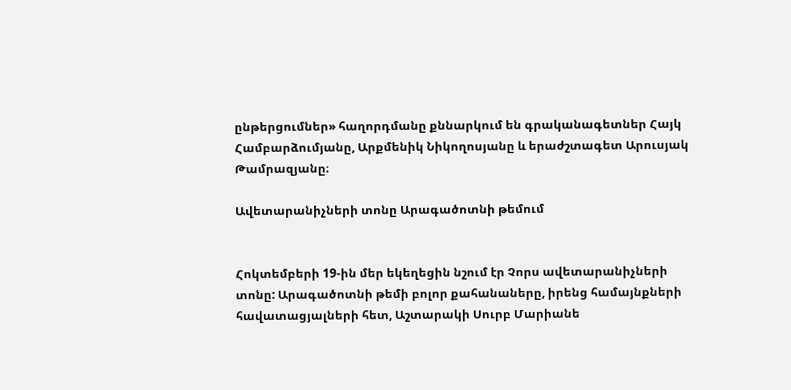ընթերցումներ» հաղորդմանը քննարկում են գրականագետներ Հայկ Համբարձումյանը, Արքմենիկ Նիկողոսյանը և երաժշտագետ Արուսյակ Թամրազյանը։

Ավետարանիչների տոնը Արագածոտնի թեմում


Հոկտեմբերի 19-ին մեր եկեղեցին նշում էր Չորս ավետարանիչների տոնը: Արագածոտնի թեմի բոլոր քահանաները, իրենց համայնքների հավատացյալների հետ, Աշտարակի Սուրբ Մարիանե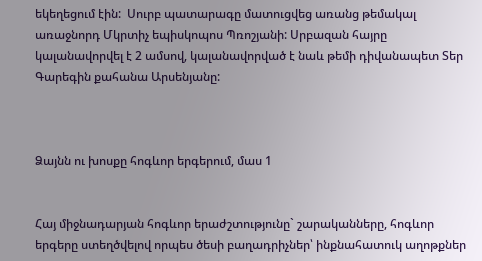եկեղեցում էին:  Սուրբ պատարագը մատուցվեց առանց թեմակալ առաջնորդ Մկրտիչ եպիսկոպոս Պռոշյանի: Սրբազան հայրը կալանավորվել է 2 ամսով, կալանավորված է նաև թեմի դիվանապետ Տեր Գարեգին քահանա Արսենյանը:



Ձայնն ու խոսքը հոգևոր երգերում, մաս 1


Հայ միջնադարյան հոգևոր երաժշտությունը` շարականները, հոգևոր երգերը ստեղծվելով որպես ծեսի բաղադրիչներ՝ ինքնահատուկ աղոթքներ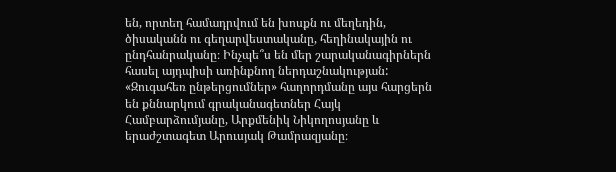են, որտեղ համադրվում են խոսքն ու մեղեդին, ծիսականն ու գեղարվեստականը, հեղինակային ու ընդհանրականը։ Ինչպե՞ս են մեր շարականագիրներն հասել այդպիսի առինքնող ներդաշնակության: «Զուգահեռ ընթերցումներ» հաղորդմանը այս հարցերն են քննարկում գրականագետներ Հայկ Համբարձումյանը, Արքմենիկ Նիկողոսյանը և երաժշտագետ Արուսյակ Թամրազյանը։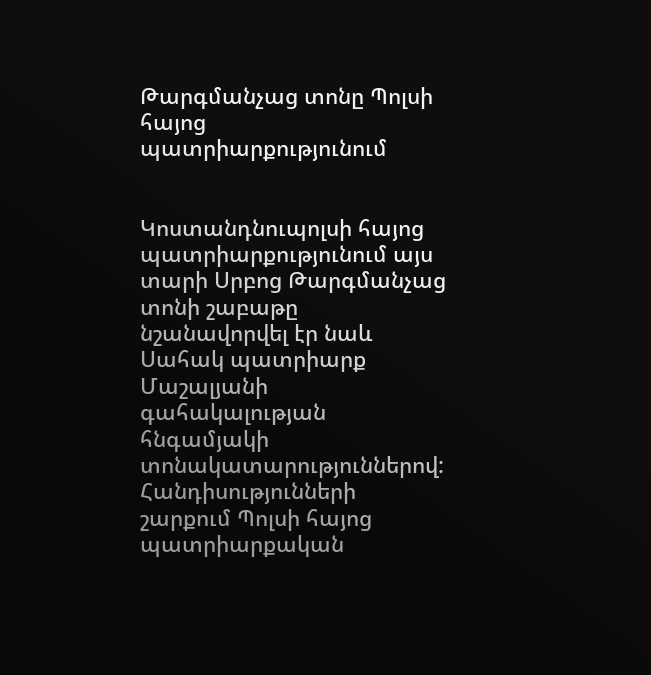Թարգմանչաց տոնը Պոլսի հայոց պատրիարքությունում


Կոստանդնուպոլսի հայոց պատրիարքությունում այս տարի Սրբոց Թարգմանչաց տոնի շաբաթը նշանավորվել էր նաև Սահակ պատրիարք Մաշալյանի գահակալության հնգամյակի տոնակատարություններով: Հանդիսությունների շարքում Պոլսի հայոց պատրիարքական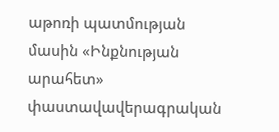աթոռի պատմության մասին «Ինքնության արահետ» փաստավավերագրական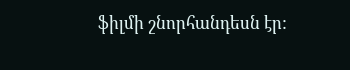ֆիլմի շնորհանդեսն էր: